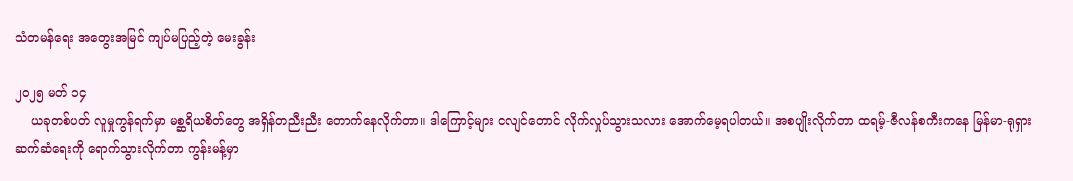သံတမန်ရေး အတွေးအမြင် ကျပ်မပြည့်တဲ့ မေးခွန်း

၂၀၂၅ မတ် ၁၄
    ယခုတစ်ပတ် လူမှုကွန်ရက်မှာ မစ္ဆရိယစိတ်တွေ အရှိန်တညီးညီး တောက်နေလိုက်တာ။ ဒါကြောင့်များ ငလျင်တောင် လိုက်လှုပ်သွားသလား အောက်မေ့ရပါတယ်။ အစပျိုးလိုက်တာ ထရမ့်-ဇီလန်စကီးကနေ မြန်မာ-ရုရှား ဆက်ဆံရေးကို ရောက်သွားလိုက်တာ ကွန်းမန့်မှာ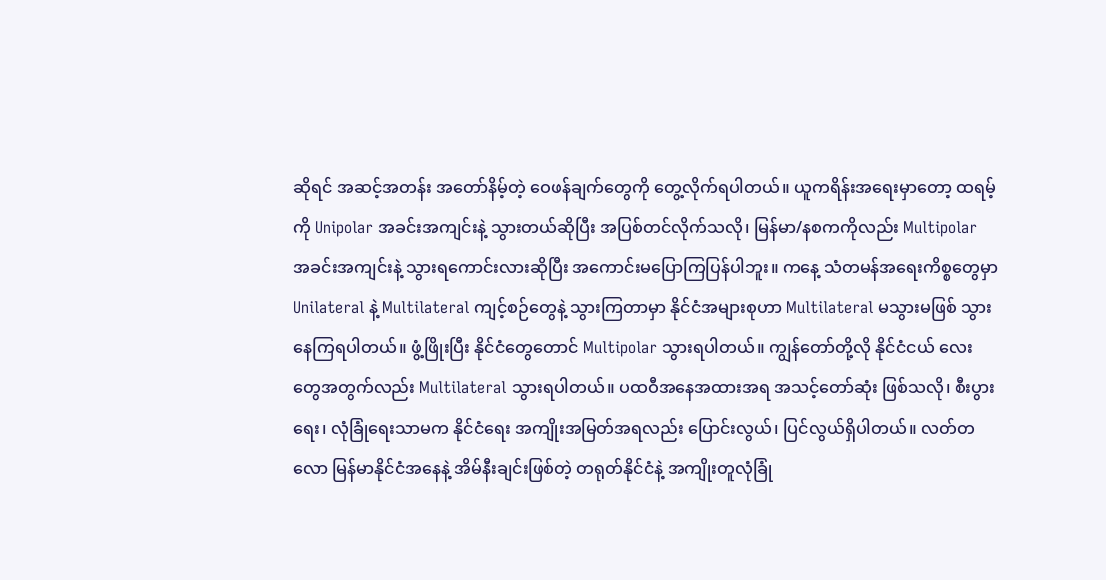ဆိုရင် အဆင့်အတန်း အတော်နိမ့်တဲ့ ဝေဖန်ချက်တွေကို တွေ့လိုက်ရပါတယ်။ ယူကရိန်းအရေးမှာတော့ ထရမ့်ကို Unipolar အခင်းအကျင်းနဲ့ သွားတယ်ဆိုပြီး အပြစ်တင်လိုက်သလို၊ မြန်မာ/နစကကိုလည်း Multipolar အခင်းအကျင်းနဲ့ သွားရကောင်းလားဆိုပြီး အကောင်းမပြောကြပြန်ပါဘူး။ ကနေ့ သံတမန်အရေးကိစ္စတွေမှာ Unilateral နဲ့ Multilateral ကျင့်စဉ်တွေနဲ့ သွားကြတာမှာ နိုင်ငံအများစုဟာ Multilateral မသွားမဖြစ် သွားနေကြရပါတယ်။ ဖွံ့ဖြိုးပြီး နိုင်ငံတွေတောင် Multipolar သွားရပါတယ်။ ကျွန်တော်တို့လို နိုင်ငံငယ် လေးတွေအတွက်လည်း Multilateral သွားရပါတယ်။ ပထဝီအနေအထားအရ အသင့်တော်ဆုံး ဖြစ်သလို၊ စီးပွားရေး၊ လုံခြုံရေးသာမက နိုင်ငံရေး အကျိုးအမြတ်အရလည်း ပြောင်းလွယ်၊ ပြင်လွယ်ရှိပါတယ်။ လတ်တလော မြန်မာနိုင်ငံအနေနဲ့ အိမ်နီးချင်းဖြစ်တဲ့ တရုတ်နိုင်ငံနဲ့ အကျိုးတူလုံခြုံ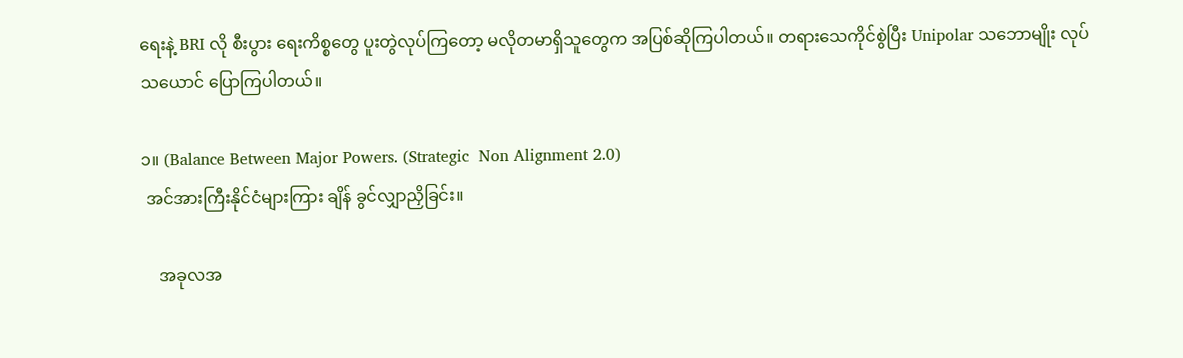ရေးနဲ့ BRI လို စီးပွား ရေးကိစ္စတွေ ပူးတွဲလုပ်ကြတော့ မလိုတမာရှိသူတွေက အပြစ်ဆိုကြပါတယ်။ တရားသေကိုင်စွဲပြီး Unipolar သဘောမျိုး လုပ်သယောင် ပြောကြပါတယ်။

၁။ (Balance Between Major Powers. (Strategic  Non Alignment 2.0)
 အင်အားကြီးနိုင်ငံများကြား ချိန် ခွင်လျှာညှိခြင်း။

    အခုလအ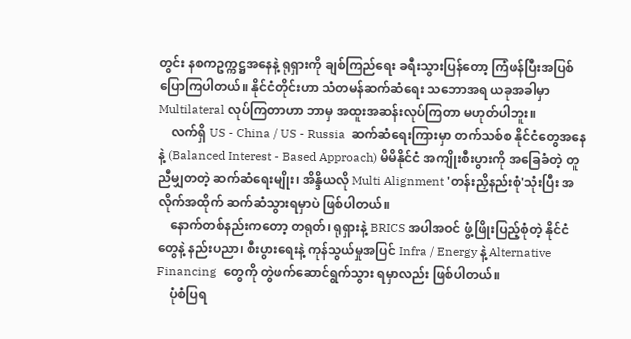တွင်း နစကဥက္ကဋ္ဌအနေနဲ့ ရုရှားကို ချစ်ကြည်ရေး ခရီးသွားပြန်တော့ ကြံဖန်ပြီးအပြစ် ပြောကြပါတယ်။ နိုင်ငံတိုင်းဟာ သံတမန်ဆက်ဆံရေး သဘောအရ ယခုအခါမှာ Multilateral လုပ်ကြတာဟာ ဘာမှ အထူးအဆန်းလုပ်ကြတာ မဟုတ်ပါဘူး။
    လက်ရှိ US - China / US - Russia  ဆက်ဆံရေးကြားမှာ တက်သစ်စ နိုင်ငံတွေအနေနဲ့ (Balanced Interest - Based Approach) မိမိနိုင်ငံ အကျိုးစီးပွားကို အခြေခံတဲ့ တူညီမျှတတဲ့ ဆက်ဆံရေးမျိုး၊ အိန္ဒိယလို Multi Alignment 'တန်းညှိနည်းစုံ'သုံးပြီး အလိုက်အထိုက် ဆက်ဆံသွားရမှာပဲ ဖြစ်ပါတယ်။
    နောက်တစ်နည်းကတော့ တရုတ်၊ ရုရှားနဲ့ BRICS အပါအဝင် ဖွံ့ဖြိုးပြည့်စုံတဲ့ နိုင်ငံတွေနဲ့ နည်းပညာ၊ စီးပွားရေးနဲ့ ကုန်သွယ်မှုအပြင် Infra / Energy နဲ့ Alternative Financing  တွေကို တွဲဖက်ဆောင်ရွက်သွား ရမှာလည်း ဖြစ်ပါတယ်။
    ပုံစံပြရ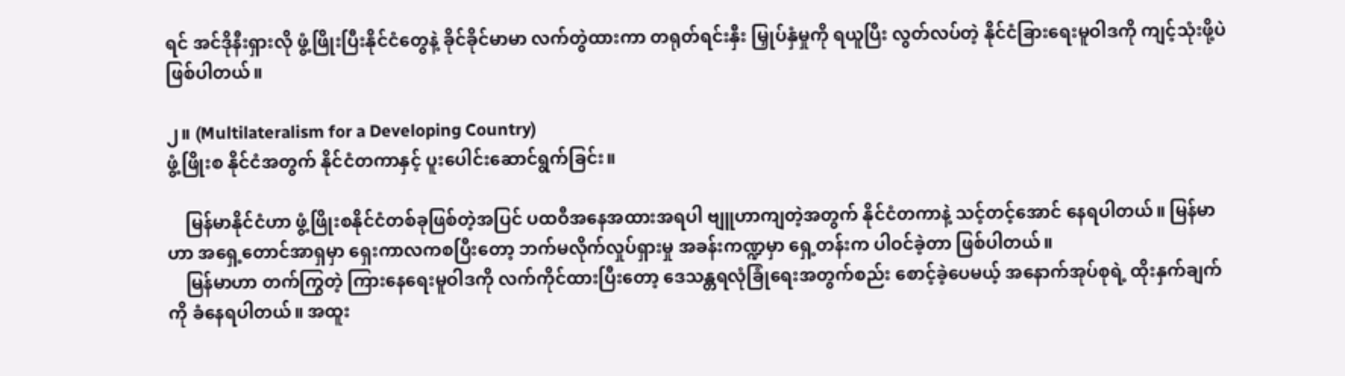ရင် အင်ဒိုနီးရှားလို ဖွံ့ဖြိုးပြီးနိုင်ငံတွေနဲ့ ခိုင်ခိုင်မာမာ လက်တွဲထားကာ တရုတ်ရင်းနှီး မြှုပ်နှံမှုကို ရယူပြီး လွတ်လပ်တဲ့ နိုင်ငံခြားရေးမူဝါဒကို ကျင့်သုံးဖို့ပဲ ဖြစ်ပါတယ်။

၂။ (Multilateralism for a Developing Country)
ဖွံ့ဖြိုးစ နိုင်ငံအတွက် နိုင်ငံတကာနှင့် ပူးပေါင်းဆောင်ရွက်ခြင်း။

    မြန်မာနိုင်ငံဟာ ဖွံ့ဖြိုးစနိုင်ငံတစ်ခုဖြစ်တဲ့အပြင် ပထဝီအနေအထားအရပါ ဗျူဟာကျတဲ့အတွက် နိုင်ငံတကာနဲ့ သင့်တင့်အောင် နေရပါတယ်။ မြန်မာဟာ အရှေ့တောင်အာရှမှာ ရှေးကာလကစပြီးတော့ ဘက်မလိုက်လှုပ်ရှားမှု အခန်းကဏ္ဍမှာ ရှေ့တန်းက ပါဝင်ခဲ့တာ ဖြစ်ပါတယ်။
    မြန်မာဟာ တက်ကြွတဲ့ ကြားနေရေးမူဝါဒကို လက်ကိုင်ထားပြီးတော့ ဒေသန္တရလုံခြုံရေးအတွက်စည်း စောင့်ခဲ့ပေမယ့် အနောက်အုပ်စုရဲ့ ထိုးနှက်ချက်ကို ခံနေရပါတယ်။ အထူး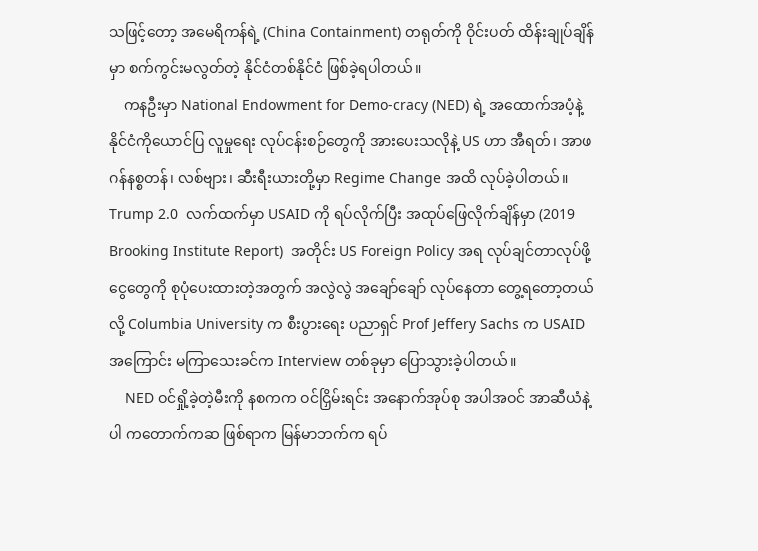သဖြင့်တော့ အမေရိကန်ရဲ့ (China Containment) တရုတ်ကို ဝိုင်းပတ် ထိန်းချုပ်ချိန်မှာ စက်ကွင်းမလွတ်တဲ့ နိုင်ငံတစ်နိုင်ငံ ဖြစ်ခဲ့ရပါတယ်။
    ကနဦးမှာ National Endowment for Demo-cracy (NED) ရဲ့ အထောက်အပံ့နဲ့ နိုင်ငံကိုယောင်ပြ လူမှုရေး လုပ်ငန်းစဉ်တွေကို အားပေးသလိုနဲ့ US ဟာ အီရတ်၊ အာဖဂန်နစ္စတန်၊ လစ်ဗျား၊ ဆီးရီးယားတို့မှာ Regime Change အထိ လုပ်ခဲ့ပါတယ်။ Trump 2.0  လက်ထက်မှာ USAID ကို ရပ်လိုက်ပြီး အထုပ်ဖြေလိုက်ချိန်မှာ (2019 Brooking Institute Report)  အတိုင်း US Foreign Policy အရ လုပ်ချင်တာလုပ်ဖို့ ငွေတွေကို စုပုံပေးထားတဲ့အတွက် အလွဲလွဲ အချော်ချော် လုပ်နေတာ တွေ့ရတော့တယ်လို့ Columbia University က စီးပွားရေး ပညာရှင် Prof Jeffery Sachs က USAID အကြောင်း မကြာသေးခင်က Interview တစ်ခုမှာ ပြောသွားခဲ့ပါတယ်။
    NED ဝင်ရှို့ခဲ့တဲ့မီးကို နစကက ဝင်ငြှိမ်းရင်း အနောက်အုပ်စု အပါအဝင် အာဆီယံနဲ့ပါ ကတောက်ကဆ ဖြစ်ရာက မြန်မာဘက်က ရပ်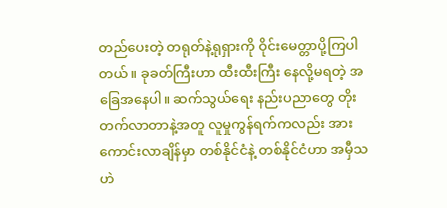တည်ပေးတဲ့ တရုတ်နဲ့ရုရှားကို ဝိုင်းမေတ္တာပို့ကြပါတယ်။ ခုခတ်ကြီးဟာ ထီးထီးကြီး နေလို့မရတဲ့ အခြေအနေပါ။ ဆက်သွယ်ရေး နည်းပညာတွေ တိုးတက်လာတာနဲ့အတူ လူမှုကွန်ရက်ကလည်း အားကောင်းလာချိန်မှာ တစ်နိုင်ငံနဲ့ တစ်နိုင်ငံဟာ အမှီသဟဲ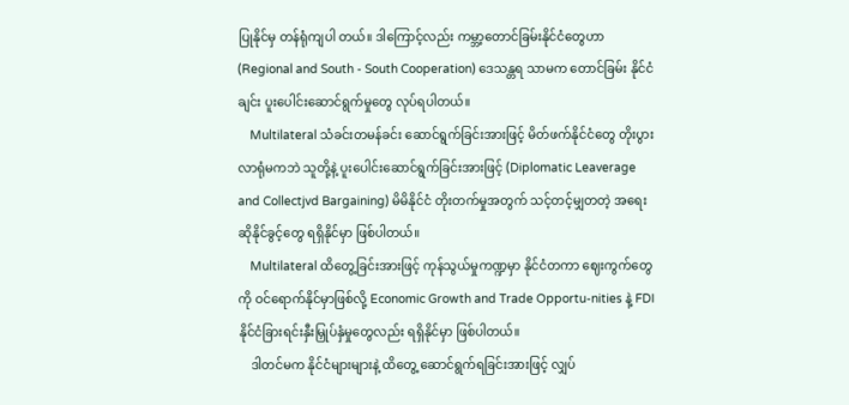ပြုနိုင်မှ တန်ရုံကျပါ တယ်။ ဒါကြောင့်လည်း ကမ္ဘာ့တောင်ခြမ်းနိုင်ငံတွေဟာ (Regional and South - South Cooperation) ဒေသန္တရ သာမက တောင်ခြမ်း နိုင်ငံချင်း ပူးပေါင်းဆောင်ရွက်မှုတွေ လုပ်ရပါတယ်။
    Multilateral သံခင်းတမန်ခင်း ဆောင်ရွက်ခြင်းအားဖြင့် မိတ်ဖက်နိုင်ငံတွေ တိုးပွားလာရုံမကဘဲ သူတို့နဲ့ ပူးပေါင်းဆောင်ရွက်ခြင်းအားဖြင့် (Diplomatic Leaverage and Collectjvd Bargaining) မိမိနိုင်ငံ တိုးတက်မှုအတွက် သင့်တင့်မျှတတဲ့ အရေးဆိုနိုင်ခွင့်တွေ ရရှိနိုင်မှာ ဖြစ်ပါတယ်။
    Multilateral ထိတွေ့ခြင်းအားဖြင့် ကုန်သွယ်မှုကဏ္ဍမှာ နိုင်ငံတကာ ဈေးကွက်တွေကို ဝင်ရောက်နိုင်မှာဖြစ်လို့ Economic Growth and Trade Opportu-nities နဲ့ FDI နိုင်ငံခြားရင်းနှီးမြှုပ်နှံမှုတွေလည်း ရရှိနိုင်မှာ ဖြစ်ပါတယ်။
    ဒါတင်မက နိုင်ငံများများနဲ့ ထိတွေ့ ဆောင်ရွက်ရခြင်းအားဖြင့် လျှပ်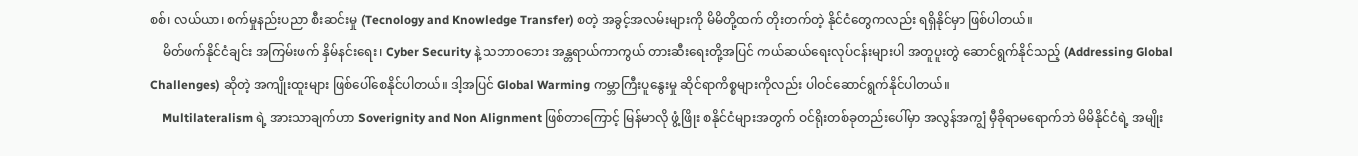စစ်၊ လယ်ယာ၊ စက်မှုနည်းပညာ စီးဆင်းမှု (Tecnology and Knowledge Transfer) စတဲ့ အခွင့်အလမ်းများကို မိမိတို့ထက် တိုးတက်တဲ့ နိုင်ငံတွေကလည်း ရရှိနိုင်မှာ ဖြစ်ပါတယ်။
    မိတ်ဖက်နိုင်ငံချင်း အကြမ်းဖက် နှိမ်နင်းရေး၊ Cyber Security နဲ့ သဘာဝဘေး အန္တရာယ်ကာကွယ် တားဆီးရေးတို့အပြင် ကယ်ဆယ်ရေးလုပ်ငန်းများပါ အတူပူးတွဲ ဆောင်ရွက်နိုင်သည့် (Addressing Global Challenges) ဆိုတဲ့ အကျိုးထူးများ ဖြစ်ပေါ်စေနိုင်ပါတယ်။ ဒါ့အပြင် Global Warming ကမ္ဘာကြီးပူနွေးမှု ဆိုင်ရာကိစ္စများကိုလည်း ပါဝင်ဆောင်ရွက်နိုင်ပါတယ်။
    Multilateralism ရဲ့ အားသာချက်ဟာ Soverignity and Non Alignment ဖြစ်တာကြောင့် မြန်မာလို ဖွံ့ဖြိုး စနိုင်ငံများအတွက် ဝင်ရိုးတစ်ခုတည်းပေါ်မှာ အလွန်အကျွံ မှီခိုရာမရောက်ဘဲ မိမိနိုင်ငံရဲ့ အမျိုး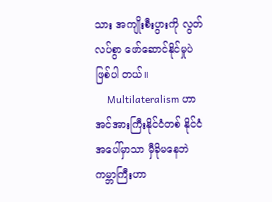သား အကျိုးစီးပွားကို လွတ်လပ်စွာ ဖော်ဆောင်နိုင်မှုပဲ ဖြစ်ပါ တယ်။
    Multilateralism ဟာ အင်အားကြီးနိုင်ငံတစ် နိုင်ငံအပေါ်မှာသာ မှီခိုမနေဘဲ ကမ္ဘာကြီးဟာ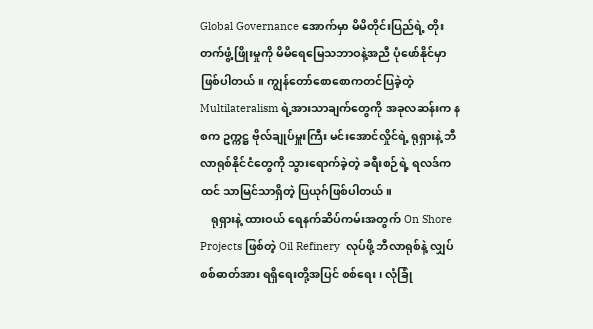Global Governance အောက်မှာ မိမိတိုင်းပြည်ရဲ့ တိုးတက်ဖွံ့ဖြိုးမှုကို မိမိရေမြေသဘာဝနဲ့အညီ ပုံဖော်နိုင်မှာ ဖြစ်ပါတယ်။ ကျွန်တော်စောစောကတင်ပြခဲ့တဲ့ Multilateralism ရဲ့အားသာချက်တွေကို အခုလဆန်းက နစက ဥက္ကဋ္ဌ ဗိုလ်ချုပ်မှူးကြီး မင်းအောင်လှိုင်ရဲ့ ရုရှားနဲ့ ဘီလာရုစ်နိုင်ငံတွေကို သွားရောက်ခဲ့တဲ့ ခရီးစဉ်ရဲ့ ရလဒ်က ထင် သာမြင်သာရှိတဲ့ ပြယုဂ်ဖြစ်ပါတယ်။
    ရုရှားနဲ့ ထားဝယ် ရေနက်ဆိပ်ကမ်းအတွက် On Shore Projects ဖြစ်တဲ့ Oil Refinery  လုပ်ဖို့ ဘီလာရုစ်နဲ့ လျှပ်စစ်ဓာတ်အား ရရှိရေးတို့အပြင် စစ်ရေး၊ လုံခြုံ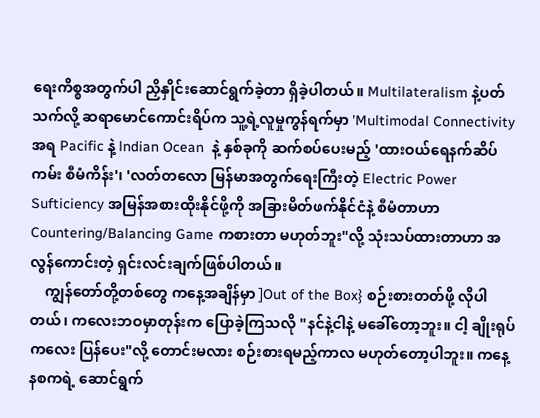ရေးကိစ္စအတွက်ပါ ညှိနှိုင်းဆောင်ရွက်ခဲ့တာ ရှိခဲ့ပါတယ်။ Multilateralism နဲ့ပတ်သက်လို့ ဆရာမောင်ကောင်းရိပ်က သူ့ရဲ့လူမှုကွန်ရက်မှာ 'Multimodal Connectivity အရ Pacific နဲ့ lndian Ocean  နဲ့ နှစ်ခုကို ဆက်စပ်ပေးမည့် 'ထားဝယ်ရေနက်ဆိပ်ကမ်း စီမံကိန်း'၊ 'လတ်တလော မြန်မာအတွက်ရေးကြီးတဲ့ Electric Power Sufticiency အမြန်အစားထိုးနိုင်ဖို့ကို အခြားမိတ်ဖက်နိုင်ငံနဲ့ စီမံတာဟာ Countering/Balancing Game ကစားတာ မဟုတ်ဘူး"လို့ သုံးသပ်ထားတာဟာ အလွန်ကောင်းတဲ့ ရှင်းလင်းချက်ဖြစ်ပါတယ်။
    ကျွန်တော်တို့တစ်တွေ ကနေ့အချိန်မှာ ]Out of the Box} စဉ်းစားတတ်ဖို့ လိုပါတယ်၊ ကလေးဘဝမှာတုန်းက ပြောခဲ့ကြသလို "နင်နဲ့ငါနဲ့ မခေါ်တော့ဘူး။ ငါ့ ချိုးရုပ်ကလေး ပြန်ပေး"လို့ တောင်းမလား စဉ်းစားရမည့်ကာလ မဟုတ်တော့ပါဘူး။ ကနေ့ နစကရဲ့ ဆောင်ရွက်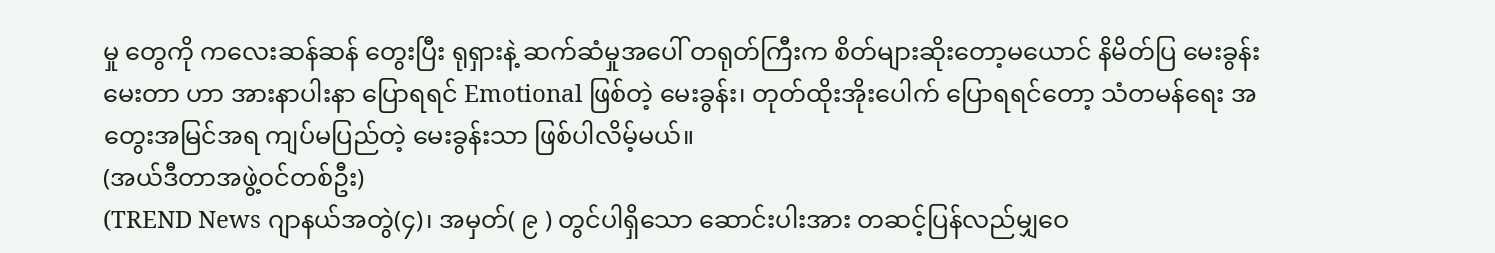မှု တွေကို ကလေးဆန်ဆန် တွေးပြီး ရုရှားနဲ့ ဆက်ဆံမှုအပေါ် တရုတ်ကြီးက စိတ်များဆိုးတော့မယောင် နိမိတ်ပြ မေးခွန်းမေးတာ ဟာ အားနာပါးနာ ပြောရရင် Emotional ဖြစ်တဲ့ မေးခွန်း၊ တုတ်ထိုးအိုးပေါက် ပြောရရင်တော့ သံတမန်ရေး အတွေးအမြင်အရ ကျပ်မပြည်တဲ့ မေးခွန်းသာ ဖြစ်ပါလိမ့်မယ်။
(အယ်ဒီတာအဖွဲ့ဝင်တစ်ဦး)
(TREND News ဂျာနယ်အတွဲ(၄)၊ အမှတ်( ၉ ) တွင်ပါရှိသော ဆောင်းပါးအား တဆင့်ပြန်လည်မျှဝေ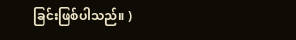ခြင်းဖြစ်ပါသည်။ )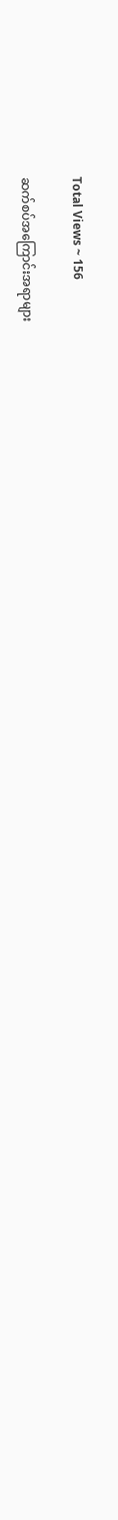Total Views ~ 156

ဆက်စပ်အကြောင်းအရာများ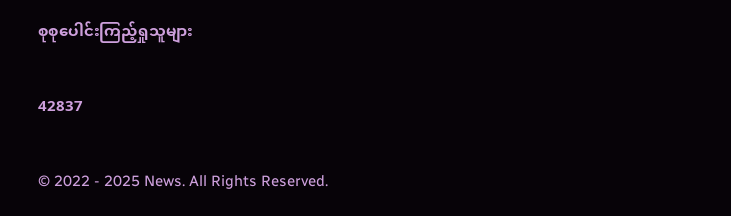စုစုပေါင်းကြည့်ရှုသူများ

42837

© 2022 - 2025 News. All Rights Reserved.